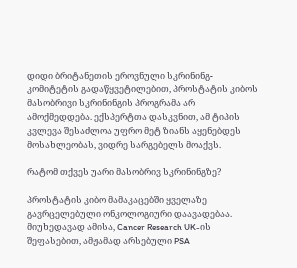დიდი ბრიტანეთის ეროვნული სკრინინგ-კომიტეტის გადაწყვეტილებით, პროსტატის კიბოს მასობრივი სკრინინგის პროგრამა არ ამოქმედდება. ექსპერტთა დასკვნით, ამ ტიპის კვლევა შესაძლოა უფრო მეტ ზიანს აყენებდეს მოსახლეობას, ვიდრე სარგებელს მოაქვს.

რატომ თქვეს უარი მასობრივ სკრინინგზე?

პროსტატის კიბო მამაკაცებში ყველაზე გავრცელებული ონკოლოგიური დაავადებაა. მიუხედავად ამისა, Cancer Research UK-ის შეფასებით, ამჟამად არსებული PSA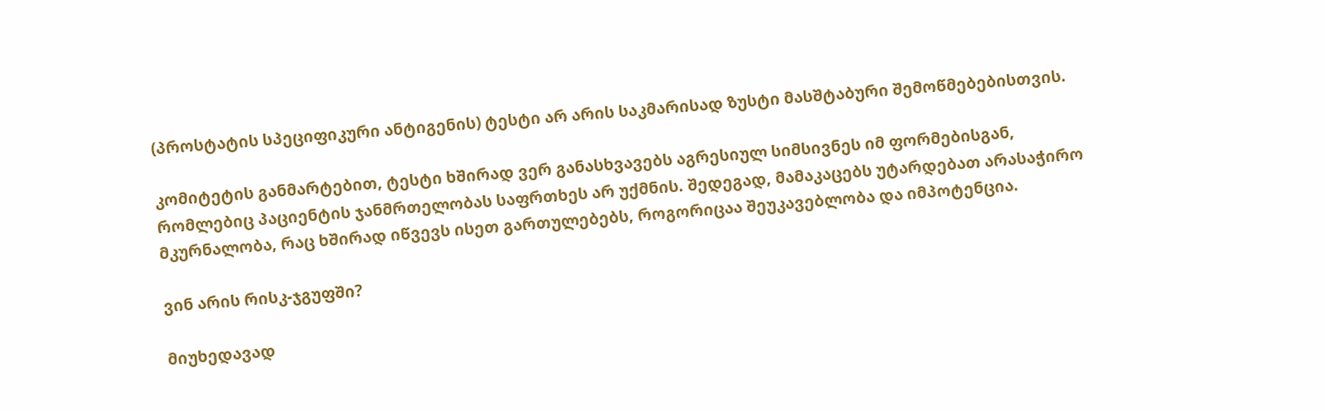(პროსტატის სპეციფიკური ანტიგენის) ტესტი არ არის საკმარისად ზუსტი მასშტაბური შემოწმებებისთვის.

კომიტეტის განმარტებით, ტესტი ხშირად ვერ განასხვავებს აგრესიულ სიმსივნეს იმ ფორმებისგან, რომლებიც პაციენტის ჯანმრთელობას საფრთხეს არ უქმნის. შედეგად, მამაკაცებს უტარდებათ არასაჭირო მკურნალობა, რაც ხშირად იწვევს ისეთ გართულებებს, როგორიცაა შეუკავებლობა და იმპოტენცია.

ვინ არის რისკ-ჯგუფში?

მიუხედავად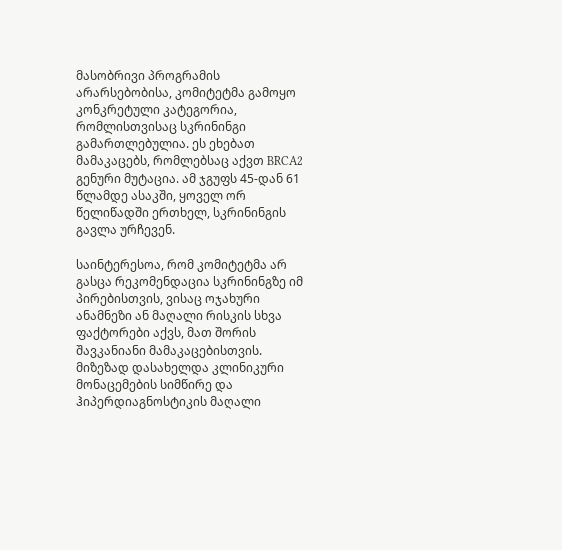მასობრივი პროგრამის არარსებობისა, კომიტეტმა გამოყო კონკრეტული კატეგორია, რომლისთვისაც სკრინინგი გამართლებულია. ეს ეხებათ მამაკაცებს, რომლებსაც აქვთ BRCA2 გენური მუტაცია. ამ ჯგუფს 45-დან 61 წლამდე ასაკში, ყოველ ორ წელიწადში ერთხელ, სკრინინგის გავლა ურჩევენ.

საინტერესოა, რომ კომიტეტმა არ გასცა რეკომენდაცია სკრინინგზე იმ პირებისთვის, ვისაც ოჯახური ანამნეზი ან მაღალი რისკის სხვა ფაქტორები აქვს, მათ შორის შავკანიანი მამაკაცებისთვის. მიზეზად დასახელდა კლინიკური მონაცემების სიმწირე და ჰიპერდიაგნოსტიკის მაღალი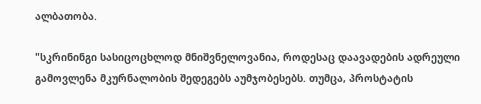ალბათობა.

"სკრინინგი სასიცოცხლოდ მნიშვნელოვანია, როდესაც დაავადების ადრეული გამოვლენა მკურნალობის შედეგებს აუმჯობესებს. თუმცა, პროსტატის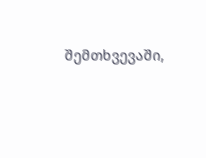შემთხვევაში,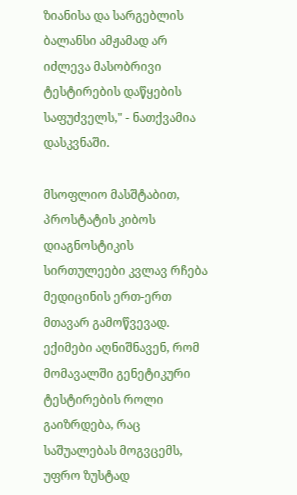ზიანისა და სარგებლის ბალანსი ამჟამად არ იძლევა მასობრივი ტესტირების დაწყების საფუძველს," - ნათქვამია დასკვნაში.

მსოფლიო მასშტაბით, პროსტატის კიბოს დიაგნოსტიკის სირთულეები კვლავ რჩება მედიცინის ერთ-ერთ მთავარ გამოწვევად. ექიმები აღნიშნავენ, რომ მომავალში გენეტიკური ტესტირების როლი გაიზრდება, რაც საშუალებას მოგვცემს, უფრო ზუსტად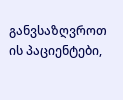განვსაზღვროთ ის პაციენტები,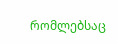რომლებსაც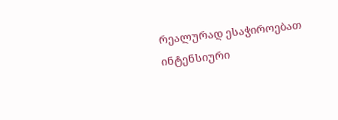რეალურად ესაჭიროებათ ინტენსიური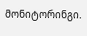მონიტორინგი.